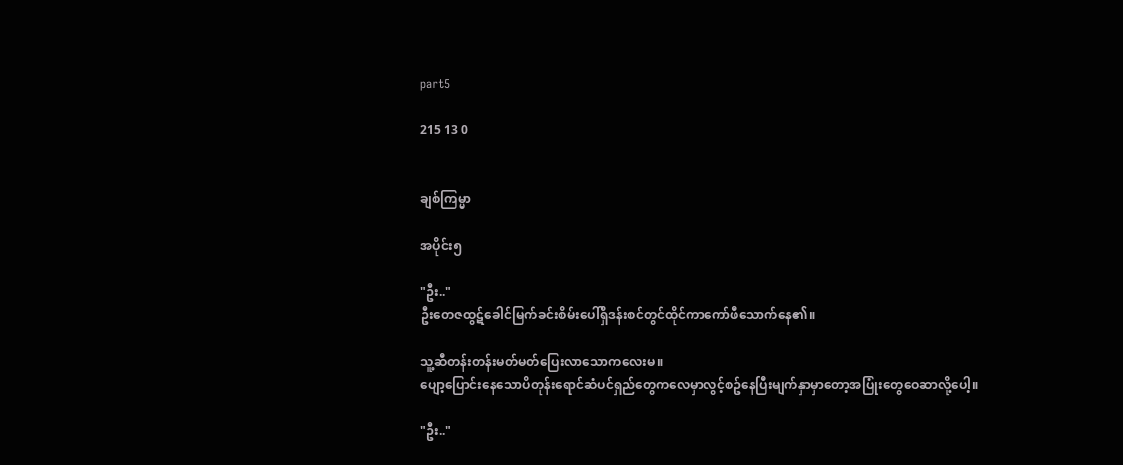part5

215 13 0


ချစ်ကြမ္မာ

အပိုင်း၅

"ဦး.."
ဦးတေဇထွဋ်ခေါင်မြက်ခင်းစိမ်းပေါ်ရှိဒန်းစင်တွင်ထိုင်ကာကော်ဖီသောက်နေ၏။

သူ့ဆီတန်းတန်းမတ်မတ်ပြေးလာသောကလေးမ။
ပျော့ပြောင်းနေသောပိတုန်းရောင်ဆံပင်ရှည်တွေကလေမှာလွင့်စဥ်နေပြီးမျက်နှာမှာတော့အပြုံးတွေဝေဆာလို့ပေါ့။

"ဦး.."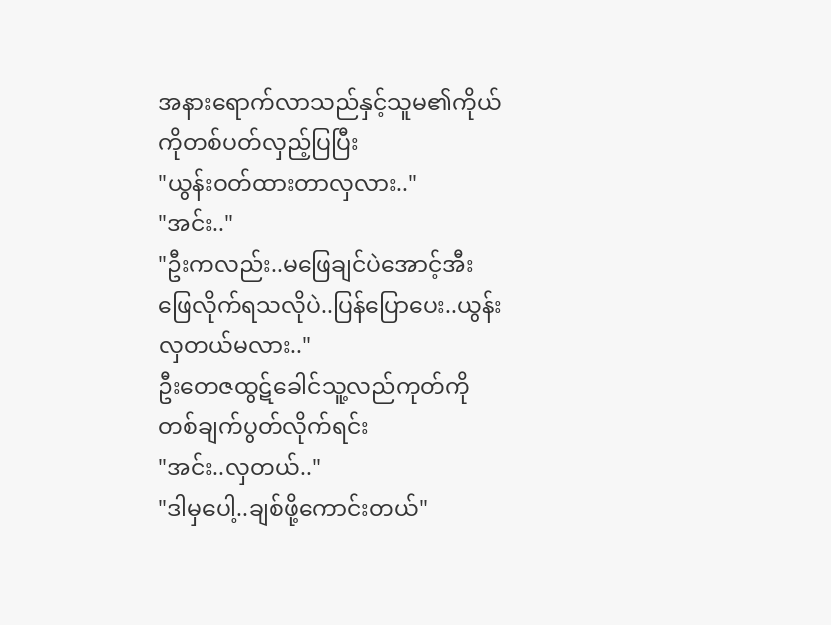အနားရောက်လာသည်နှင့်သူမ၏ကိုယ်ကိုတစ်ပတ်လှည့်ပြပြီး
"ယွန်းဝတ်ထားတာလှလား.."
"အင်း.."
"ဦးကလည်း..မဖြေချင်ပဲအောင့်အီးဖြေလိုက်ရသလိုပဲ..ပြန်ပြောပေး..ယွန်းလှတယ်မလား.."
ဦးတေဇထွဋ်ခေါင်သူ့လည်ကုတ်ကိုတစ်ချက်ပွတ်လိုက်ရင်း
"အင်း..လှတယ်.."
"ဒါမှပေါ့..ချစ်ဖို့ကောင်းတယ်"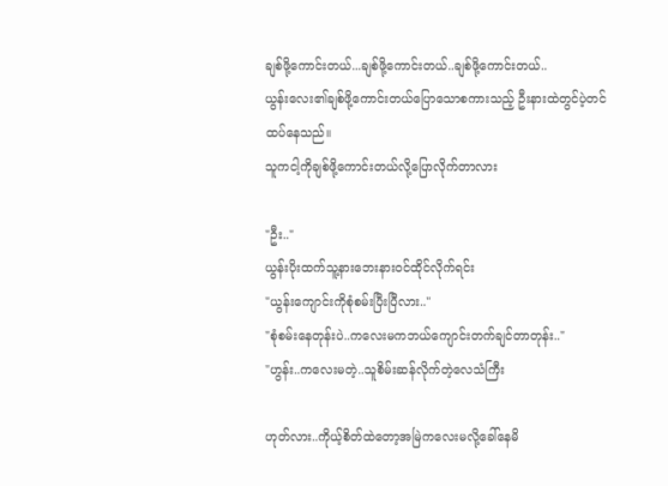ချစ်ဖို့ကောင်းတယ်...ချစ်ဖို့ကောင်းတယ်..ချစ်ဖို့ကောင်းတယ်..
ယွန်းလေး၏ချစ်ဖို့ကောင်းတယ်ပြောသောစကားသည့် ဦးနားထဲတွင်ပဲ့တင်ထပ်နေသည်။
သူကငါ့ကိုချစ်ဖို့ကောင်းတယ်လို့ပြောလိုက်တာလား

"ဦး.."
ယွန်းပိုးထက်သူ့နားဘေးနားဝင်ထိုင်လိုက်ရင်း
"ယွန်းကျောင်းကိုစုံစမ်းပြီးပြီလား.."
"စုံစမ်းနေတုန်းပဲ..ကလေးမကဘယ်ကျောင်းတက်ချင်တာတုန်း.."
"ဟွန်း..ကလေးမတဲ့..သူစိမ်းဆန်လိုက်တဲ့လေသံကြီး

ဟုတ်လား..ကိုယ့်စိတ်ထဲတော့အမြဲကလေးမလို့ခေါ်နေမိ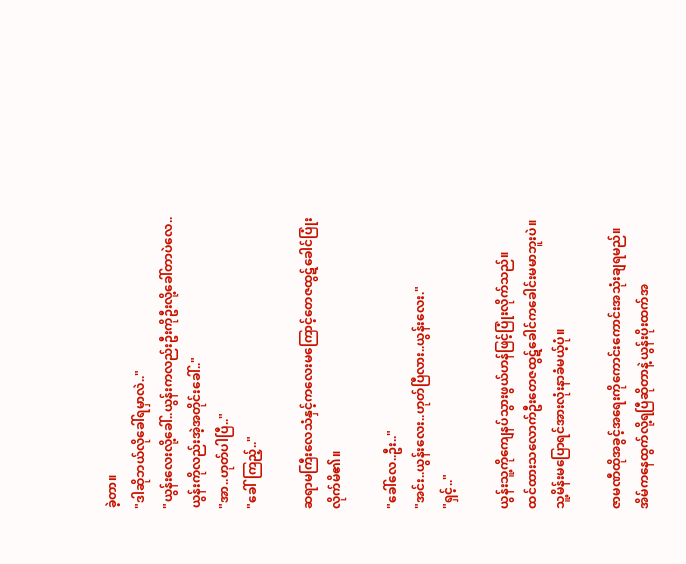ခဲ့တာ။
"ဒါဆိုဘယ်လိုခေါ်ရမှာလဲ.."
"ယွန်းလေးလို့ခေါ်..ယွန်းကလည်းဦးကိုဦးလို့ခေါ်တာပဲလေ..ယွန်းကိုလည်းအဲ့အတိုင်းခေါ်.."
"အာ..ဟုတ်ပါပြီ.."
"ခေါ်ကြည့်.."

ဆရာမကြီးလေသံနှင့်ကလေးမကြောင့်တေဇထွဋ်ခေါင်ပြုံးလိုက်မိ၏။

"ခေါ်လေ..ဦး.."
"အင်း..ယွန်းလေး..ဟုတ်ပြီလား..ယွန်းလေး."
"ရှင့်.."

ယွန်းသူ့ကိုကျေနပ်သွားဖွယ်ဟန်ဖြင့်ပြုံးလိုက်သည်။
ထင်ထားသလောက်ဦးတေဇထွဋ်ခေါင်ကခေါင်းမမာဘူးပဲ။
သူ့မိန်းမပြောရင်အားလုံးနာခံမယ့်ပုံ။

ဇာမဏီထိုအခွင့်အရေးကိုကောင်းကောင်းအသုံးချရမည်။
အိမ်ကနေထွက်လို့ရပြီဆိုတာနဲ့ယွန်းပိုးထက်အ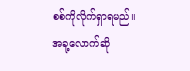စစ်ကိုလိုက်ရှာရမည်။အခု့လောက်ဆို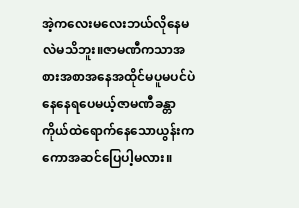အဲ့ကလေးမလေးဘယ်လိုနေမလဲမသိဘူး။ဇာမဏီကသာအစားအစာအနေအထိုင်မပူမပင်ပဲနေနေရပေမယ့်ဇာမဏီခန္တာကိုယ်ထဲရောက်နေသောယွန်းကကောအဆင်ပြေပါ့မလား။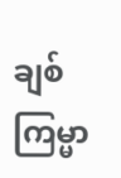ချစ်ကြမ္မာ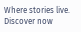Where stories live. Discover now